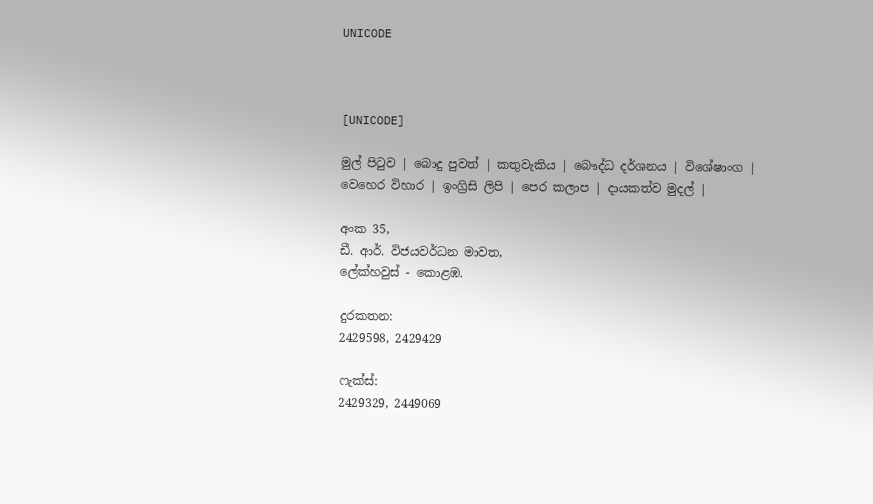UNICODE



[UNICODE]

මුල් පිටුව | බොදු පුවත් | කතුවැකිය | බෞද්ධ දර්ශනය | විශේෂාංග | වෙහෙර විහාර | ඉංග්‍රිසි ලිපි | පෙර කලාප | දායකත්ව මුදල් |

අංක 35,
ඩී. ආර්. විජයවර්ධන මාවත,
ලේක්හවුස් - කොළඹ.

දුරකතන‍‍:
2429598, 2429429

ෆැක්ස්:
2429329, 2449069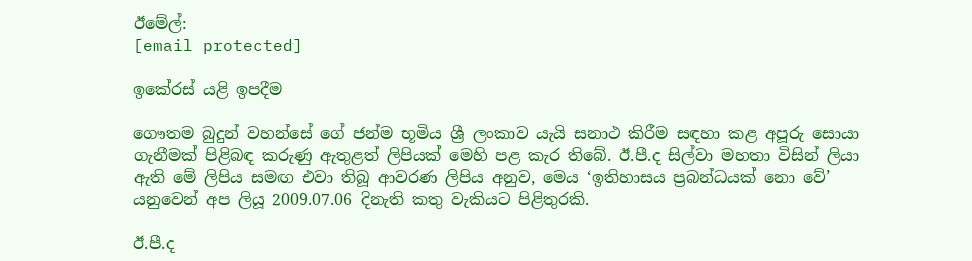ඊමේල්:
[email protected]

ඉකේරස් යළි ඉපදීම

ගෞතම බුදුන් වහන්සේ ගේ ජන්ම භූමිය ශ්‍රී ලංකාව යැයි සනාථ කිරීම සඳහා කළ අපූරු සොයා ගැනීමක් පිළිබඳ කරුණු ඇතුළත් ලිපියක් මෙහි පළ කැර තිබේ. ඊ.පී.ද සිල්වා මහතා විසින් ලියා ඇති මේ ලිපිය සමඟ එවා තිබූ ආවරණ ලිපිය අනුව, මෙය ‘ඉතිහාසය ප්‍රබන්ධයක් නො වේ’ යනුවෙන් අප ලියූ 2009.07.06 දිනැති කතු වැකියට පිළිතුරකි.

ඊ.පී.ද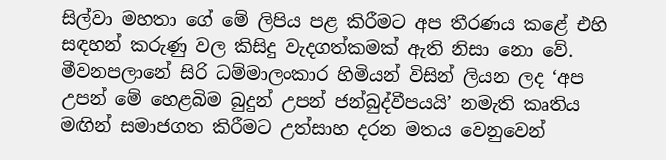සිල්වා මහතා ගේ මේ ලිපිය පළ කිරීමට අප තීරණය කළේ එහි සඳහන් කරුණු වල කිසිදු වැදගත්කමක් ඇති නිසා නො වේ. මීවනපලානේ සිරි ධම්මාලංකාර හිමියන් විසින් ලියන ලද ‘අප උපන් මේ හෙළබිම බුදුන් උපන් ජන්බුද්වීපයයි’ නමැති කෘතිය මඟින් සමාජගත කිරීමට උත්සාහ දරන මතය වෙනුවෙන්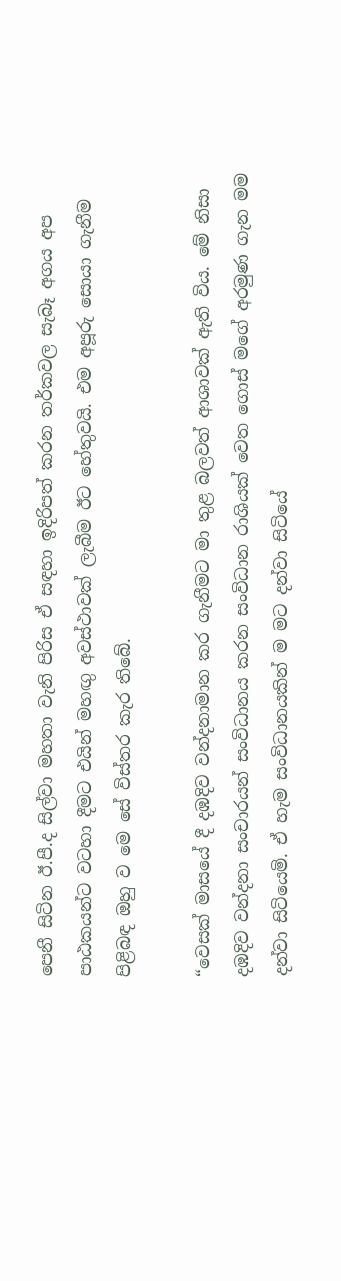පෙනී සිටින ඊ.පී.ද සිල්වා මහතා වැනි පිරිස ඒ සඳහා ඉදිරිපත් කරන තර්කවල සැබෑ අගය අප පාඨකයන්ට වටහා දීමට එයින් මහඟු අවස්ථාවක් ලැබීම ඊට හේතුවයි. එම අපූරු සොයා ගැනීම පිළිබඳ ඔහු ව මෙ සේ විස්තර කැර තිබේ.

“වෙසක් මාසයේ දී දඹදිව වන්දනාමාන කර ගැනීමට මා තුළ බලවත් ආශාවක් ඇති විය. මේ නිසා දඹදිව වන්දනා සංචාරයන් සංවිධානය කරන සංවිධාන රාශියක් වෙත ගොස් මගේ අරමුණ ගැන මම දන්වා සිටියෙමි. ඒ හැම සංවිධානයකින් ම මට දන්වා සිටියේ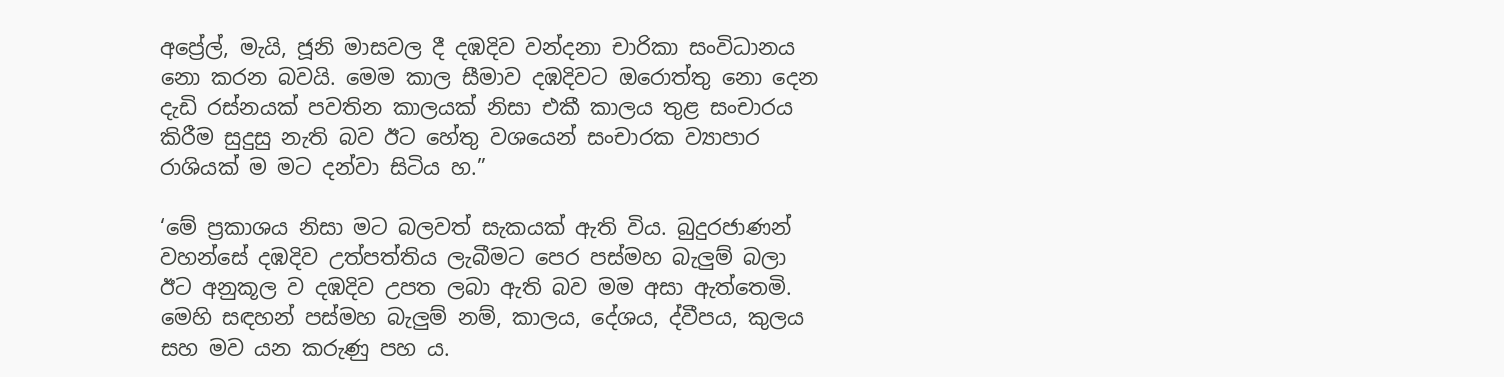අප්‍රේල්, මැයි, ජූනි මාසවල දී දඹදිව වන්දනා චාරිකා සංවිධානය නො කරන බවයි. මෙම කාල සීමාව දඹදිවට ඔරොත්තු නො දෙන දැඩි රස්නයක් පවතින කාලයක් නිසා එකී කාලය තුළ සංචාරය කිරීම සුදුසු නැති බව ඊට හේතු වශයෙන් සංචාරක ව්‍යාපාර රාශියක් ම මට දන්වා සිටිය හ.”

‘මේ ප්‍රකාශය නිසා මට බලවත් සැකයක් ඇති විය. බුදුරජාණන් වහන්සේ දඹදිව උත්පත්තිය ලැබීමට පෙර පස්මහ බැලුම් බලා ඊට අනුකූල ව දඹදිව උපත ලබා ඇති බව මම අසා ඇත්තෙමි. මෙහි සඳහන් පස්මහ බැලුම් නම්, කාලය, දේශය, ද්වීපය, කුලය සහ මව යන කරුණු පහ ය.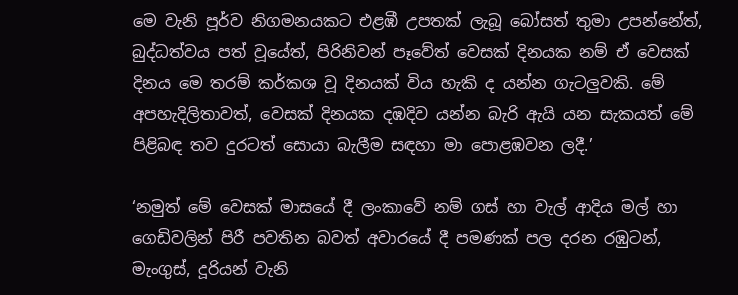මෙ වැනි පූර්ව නිගමනයකට එළඹී උපතක් ලැබූ බෝසත් තුමා උපන්නේත්, බුද්ධත්වය පත් වූයේත්, පිරිනිවන් පෑවේත් වෙසක් දිනයක නම් ඒ වෙසක් දිනය මෙ තරම් කර්කශ වූ දිනයක් විය හැකි ද යන්න ගැටලුවකි. මේ අපහැදිලිතාවත්, වෙසක් දිනයක දඹදිව යන්න බැරි ඇයි යන සැකයත් මේ පිළිබඳ තව දුරටත් සොයා බැලීම සඳහා මා පොළඹවන ලදී.’

‘නමුත් මේ වෙසක් මාසයේ දී ලංකාවේ නම් ගස් හා වැල් ආදිය මල් හා ගෙඩිවලින් පිරී පවතින බවත් අවාරයේ දී පමණක් පල දරන රඹුටන්, මැංගුස්, දූරියන් වැනි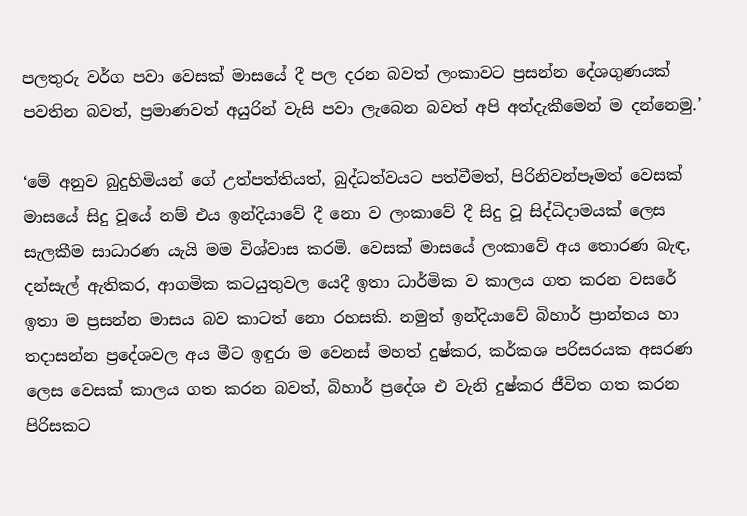පලතුරු වර්ග පවා වෙසක් මාසයේ දී පල දරන බවත් ලංකාවට ප්‍රසන්න දේශගුණයක් පවතින බවත්, ප්‍රමාණවත් අයුරින් වැසි පවා ලැබෙන බවත් අපි අත්දැකීමෙන් ම දන්නෙමු.’

‘මේ අනුව බුදුහිමියන් ගේ උත්පත්තියත්, බුද්ධත්වයට පත්වීමත්, පිරිනිවන්පෑමත් වෙසක් මාසයේ සිදු වූයේ නම් එය ඉන්දියාවේ දී නො ව ලංකාවේ දී සිදු වූ සිද්ධිදාමයක් ලෙස සැලකීම සාධාරණ යැයි මම විශ්වාස කරමි. වෙසක් මාසයේ ලංකාවේ අය තොරණ බැඳ, දන්සැල් ඇතිකර, ආගමික කටයුතුවල යෙදී ඉතා ධාර්මික ව කාලය ගත කරන වසරේ ඉතා ම ප්‍රසන්න මාසය බව කාටත් නො රහසකි. නමුත් ඉන්දියාවේ බිහාර් ප්‍රාන්තය හා තදාසන්න ප්‍රදේශවල අය මීට ඉඳුරා ම වෙනස් මහත් දුෂ්කර, කර්කශ පරිසරයක අසරණ ලෙස වෙසක් කාලය ගත කරන බවත්, බිහාර් ප්‍රදේශ එ වැනි දුෂ්කර ජීවිත ගත කරන පිරිසකට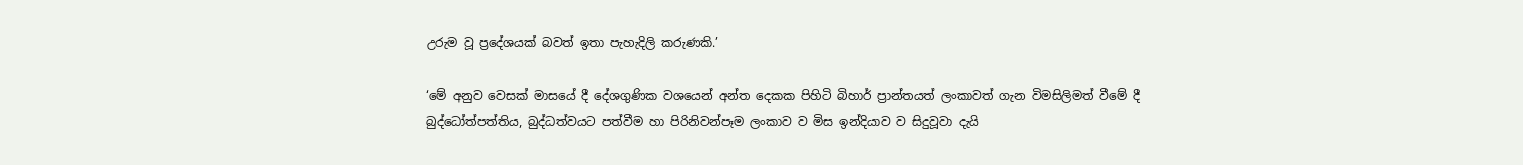උරුම වූ ප්‍රදේශයක් බවත් ඉතා පැහැදිලි කරුණකි.’

‘මේ අනුව වෙසක් මාසයේ දී දේශගුණික වශයෙන් අන්ත දෙකක පිහිටි බිහාර් ප්‍රාන්තයත් ලංකාවත් ගැන විමසිලිමත් වීමේ දී බුද්ධෝත්පත්තිය, බුද්ධත්වයට පත්වීම හා පිරිනිවන්පෑම ලංකාව ව මිස ඉන්දියාව ව සිදුවූවා දැයි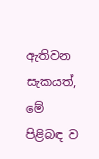ඇතිවන සැකයත්, මේ පිළිබඳ ව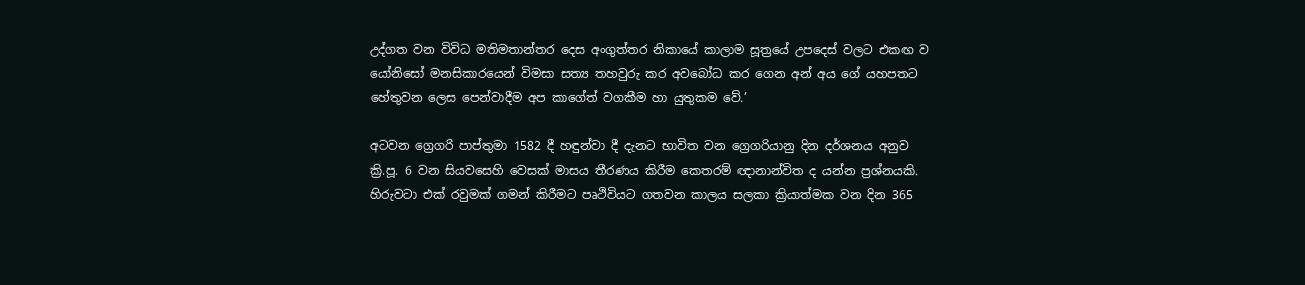උද්ගත වන විවිධ මතිමතාන්තර දෙස අංගුත්තර නිකායේ කාලාම සූත්‍රයේ උපදෙස් වලට එකඟ ව යෝනිසෝ මනසිකාරයෙන් විමසා සත්‍ය තහවුරු කර අවබෝධ කර ගෙන අන් අය ගේ යහපතට හේතුවන ලෙස පෙන්වාදීම අප කාගේත් වගකීම හා යුතුකම වේ.’

අටවන ග්‍රෙගරි පාප්තුමා 1582 දී හඳුන්වා දී දැනට භාවිත වන ග්‍රෙගරියානු දින දර්ශනය අනුව ක්‍රි.පූ. 6 වන සියවසෙහි වෙසක් මාසය තීරණය කිරීම කෙතරම් ඥානාන්විත ද යන්න ප්‍රශ්නයකි. හිරුවටා එක් රවුමක් ගමන් කිරීමට පෘථිවියට ගතවන කාලය සලකා ක්‍රියාත්මක වන දින 365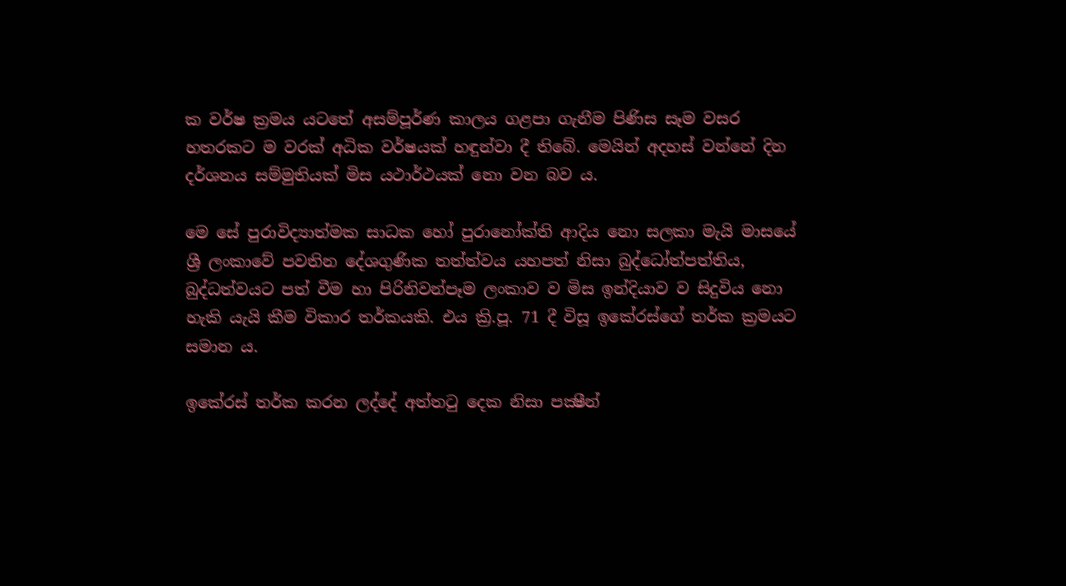ක වර්ෂ ක්‍රමය යටතේ අසම්පූර්ණ කාලය ගළපා ගැනීම පිණිස සෑම වසර හතරකට ම වරක් අධික වර්ෂයක් හඳුන්වා දී තිබේ. මෙයින් අදහස් වන්නේ දින දර්ශනය සම්මුතියක් මිස යථාර්ථයක් නො වන බව ය.

මෙ සේ පුරාවිද්‍යාත්මක සාධක හෝ පුරානෝක්ති ආදිය නො සලකා මැයි මාසයේ ශ්‍රී ලංකාවේ පවතින දේශගුණික තත්ත්වය යහපත් නිසා බුද්ධෝත්පත්තිය, බුද්ධත්වයට පත් වීම හා පිරිනිවන්පෑම ලංකාව ව මිස ඉන්දියාව ව සිදුවිය නො හැකි යැයි කීම විකාර තර්කයකි. එය ක්‍රි.පූ. 71 දී විසූ ඉකේරස්ගේ තර්ක ක්‍රමයට සමාන ය.

ඉකේරස් තර්ක කරන ලද්දේ අත්තටු දෙක නිසා පක්‍ෂීන්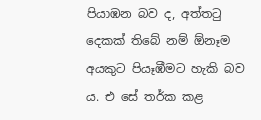පියාඹන බව ද, අත්තටු දෙකක් තිබේ නම් ඕනෑම අයකුට පියෑඹීමට හැකි බව ය. එ සේ තර්ක කළ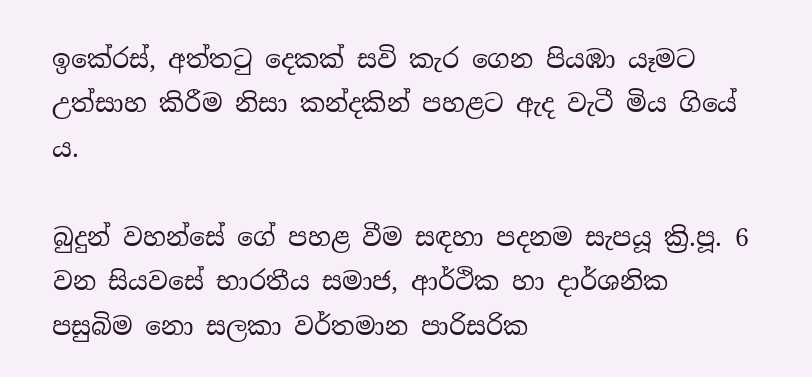ඉකේරස්, අත්තටු දෙකක් සවි කැර ගෙන පියඹා යෑමට උත්සාහ කිරීම නිසා කන්දකින් පහළට ඇද වැටී මිය ගියේ ය.

බුදුන් වහන්සේ ගේ පහළ වීම සඳහා පදනම සැපයූ ක්‍රි.පූ. 6 වන සියවසේ භාරතීය සමාජ, ආර්ථික හා දාර්ශනික පසුබිම නො සලකා වර්තමාන පාරිසරික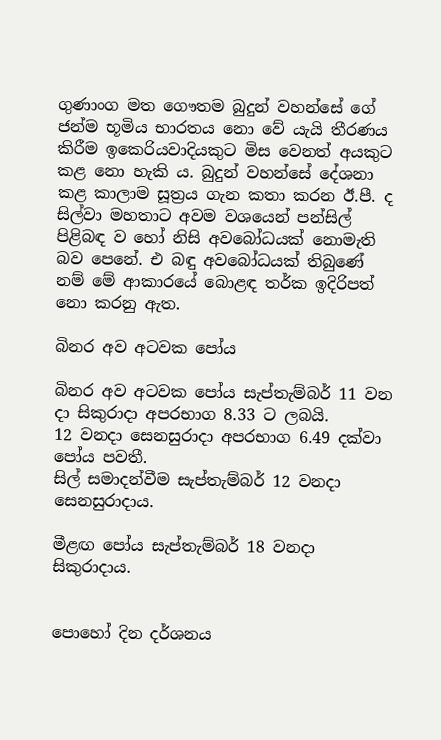ගුණාංග මත ගෞතම බුදුන් වහන්සේ ගේ ජන්ම භූමිය භාරතය නො වේ යැයි තීරණය කිරීම ඉකෙරියවාදියකුට මිස වෙනත් අයකුට කළ නො හැකි ය. බුදුන් වහන්සේ දේශනා කළ කාලාම සූත්‍රය ගැන කතා කරන ඊ.පී. ද සිල්වා මහතාට අවම වශයෙන් පන්සිල් පිළිබඳ ව හෝ නිසි අවබෝධයක් නොමැති බව පෙනේ. එ බඳු අවබෝධයක් තිබුණේ නම් මේ ආකාරයේ බොළඳ තර්ක ඉදිරිපත් නො කරනු ඇත.

බිනර අව අටවක පෝය

බිනර අව අටවක පෝය සැප්තැම්බර් 11 වන දා සිකුරාදා අපරභාග 8.33 ට ලබයි.
12 වනදා සෙනසුරාදා අපරභාග 6.49 දක්වා පෝය පවතී.
සිල් සමාදන්වීම සැප්තැම්බර් 12 වනදා සෙනසුරාදාය.

මීළඟ පෝය සැප්තැම්බර් 18 වනදා සිකුරාදාය.


පොහෝ දින දර්ශනය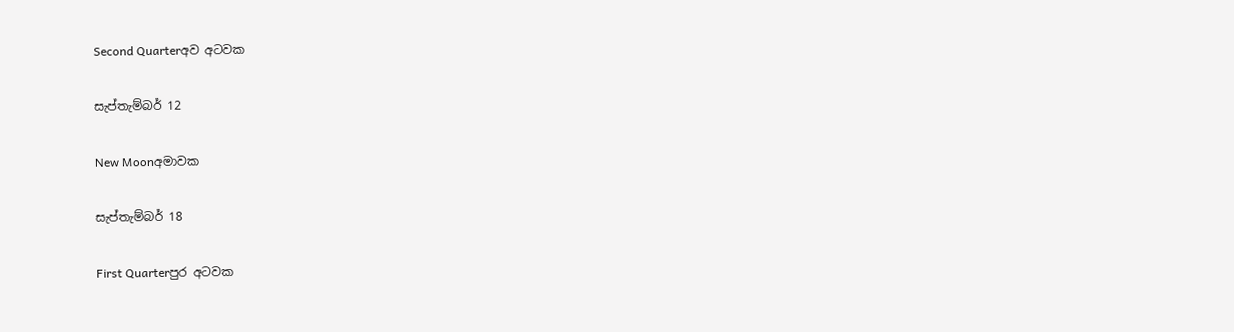Second Quarterඅව අටවක

සැප්තැම්බර් 12

New Moonඅමාවක

සැප්තැම්බර් 18

First Quarterපුර අටවක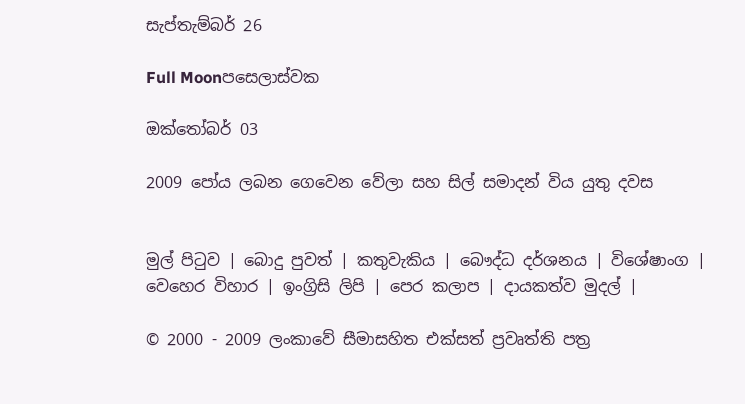සැප්තැම්බර් 26

Full Moonපසෙලාස්වක

ඔක්තෝබර් 03

2009 පෝය ලබන ගෙවෙන වේලා සහ සිල් සමාදන් විය යුතු දවස


මුල් පිටුව | බොදු පුවත් | කතුවැකිය | බෞද්ධ දර්ශනය | විශේෂාංග | වෙහෙර විහාර | ඉංග්‍රිසි ලිපි | පෙර කලාප | දායකත්ව මුදල් |

© 2000 - 2009 ලංකාවේ සීමාසහිත එක්සත් ප්‍රවෘත්ති පත්‍ර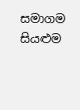සමාගම
සියළුම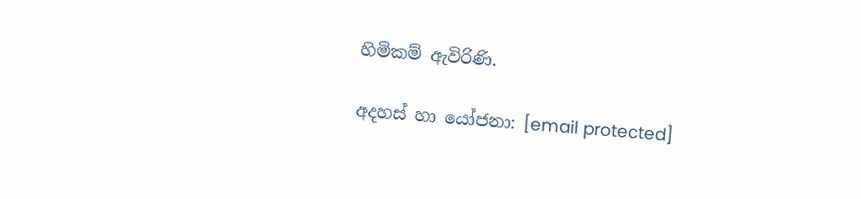හිමිකම් ඇවිරිණි.

අදහස් හා යෝජනා: [email protected]